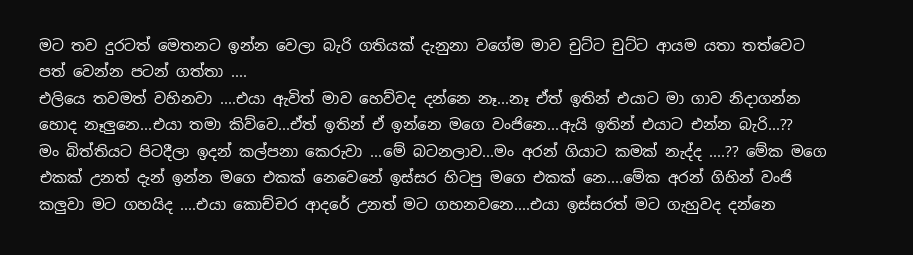මට තව දුරටත් මෙතනට ඉන්න වෙලා බැරි ගතියක් දැනුනා වගේම මාව චුට්ට චුට්ට ආයම යතා තත්වෙට පත් වෙන්න පටන් ගත්තා ....
එලියෙ තවමත් වහිනවා ....එයා ඇවිත් මාව හෙව්වද දන්නෙ නෑ...නෑ ඒත් ඉතින් එයාට මා ගාව නිදාගන්න හොද නෑලුනෙ...එයා තමා කිව්වෙ...ඒත් ඉතින් ඒ ඉන්නෙ මගෙ වංජිනෙ...ඇයි ඉතින් එයාට එන්න බැරි...??
මං බිත්තියට පිටදීලා ඉදන් කල්පනා කෙරුවා ...මේ බටනලාව...මං අරන් ගියාට කමක් නැද්ද ....?? මේක මගෙ එකක් උනත් දැන් ඉන්න මගෙ එකක් නෙවෙනේ ඉස්සර හිටපු මගෙ එකක් නෙ....මේක අරන් ගිහින් වංජි කලුවා මට ගහයිද ....එයා කොච්චර ආදරේ උනත් මට ගහනවනෙ....එයා ඉස්සරත් මට ගැහුවද දන්නෙ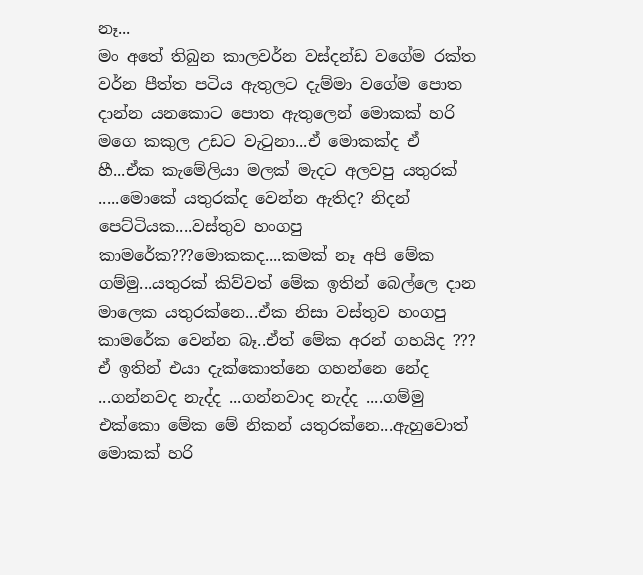නෑ...
මං අතේ තිබුන කාලවර්න වස්දන්ඩ වගේම රක්ත වර්න පීත්ත පටිය ඇතුලට දැම්මා වගේම පොත දාන්න යනකොට පොත ඇතුලෙන් මොකක් හරි මගෙ කකුල උඩට වැටුනා...ඒ මොකක්ද ඒ
හී...ඒක කැමේලියා මලක් මැදට අලවපු යතුරක් .....මොකේ යතුරක්ද වෙන්න ඇතිද? නිදන් පෙට්ටියක....වස්තුව හංගපු කාමරේක???මොකකද....කමක් නෑ අපි මේක ගම්මු...යතුරක් කිව්වත් මේක ඉතින් බෙල්ලෙ දාන මාලෙක යතුරක්නෙ...ඒක නිසා වස්තුව හංගපු කාමරේක වෙන්න බෑ..ඒත් මේක අරන් ගහයිද ??? ඒ ඉතින් එයා දැක්කොත්නෙ ගහන්නෙ නේද ...ගන්නවද නැද්ද ...ගන්නවාද නැද්ද ....ගම්මු එක්කො මේක මේ නිකන් යතුරක්නෙ...ඇහුවොත් මොකක් හරි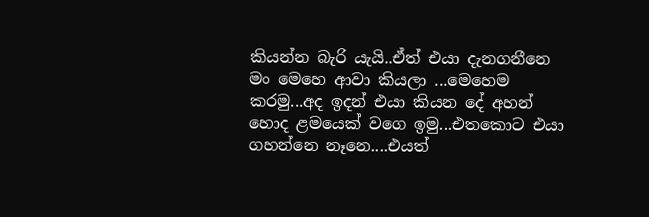කියන්න බැරි යැයි..ඒත් එයා දැනගනීනෙ මං මෙහෙ ආවා කියලා ...මෙහෙම කරමු...අද ඉදන් එයා කියන දේ අහන් හොද ළමයෙක් වගෙ ඉමු...එතකොට එයා ගහන්නෙ නෑනෙ....එයත්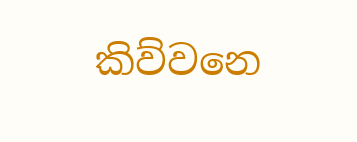කිව්වනෙ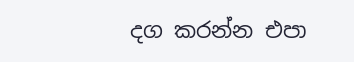දග කරන්න එපා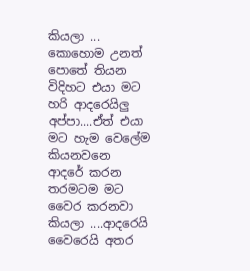කියලා ...
කොහොම උනත් පොතේ තියන විදිහට එයා මට හරි ආදරෙයිලු අප්පා....ඒත් එයා මට හැම වෙලේම කියනවනෙ ආදරේ කරන තරමටම මට වෛර කරනවා කියලා ....ආදරෙයි වෛරෙයි අතර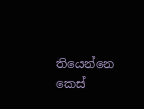තියෙන්නෙ කෙස්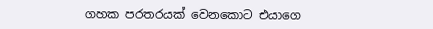ගහක පරතරයක් වෙනකොට එයාගෙ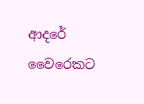ආදරේ වෛරෙකට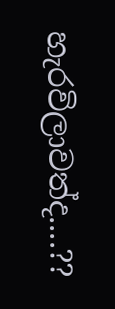හැරවිලාවත්ද....??